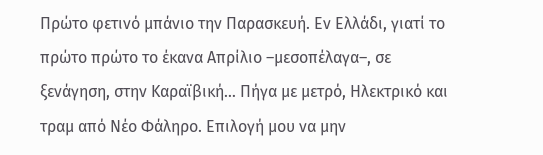Πρώτο φετινό μπάνιο την Παρασκευή. Εν Ελλάδι, γιατί το πρώτο πρώτο το έκανα Απρίλιο –μεσοπέλαγα–, σε ξενάγηση, στην Καραϊβική… Πήγα με μετρό, Ηλεκτρικό και τραμ από Νέο Φάληρο. Επιλογή μου να μην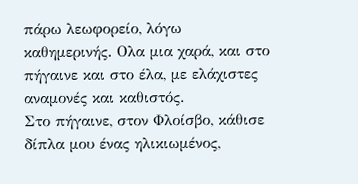πάρω λεωφορείο, λόγω καθημερινής. Ολα μια χαρά, και στο πήγαινε και στο έλα, με ελάχιστες αναμονές και καθιστός.
Στο πήγαινε, στον Φλοίσβο, κάθισε δίπλα μου ένας ηλικιωμένος,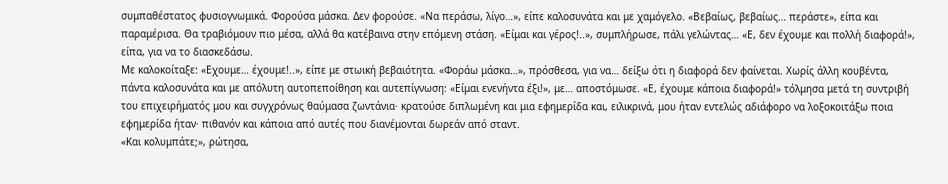συμπαθέστατος φυσιογνωμικά. Φορούσα μάσκα. Δεν φορούσε. «Να περάσω, λίγο…», είπε καλοσυνάτα και με χαμόγελο. «Βεβαίως, βεβαίως… περάστε», είπα και παραμέρισα. Θα τραβιόμουν πιο μέσα, αλλά θα κατέβαινα στην επόμενη στάση. «Είμαι και γέρος!..», συμπλήρωσε, πάλι γελώντας… «Ε, δεν έχουμε και πολλή διαφορά!», είπα, για να το διασκεδάσω.
Με καλοκοίταξε: «Εχουμε… έχουμε!..», είπε με στωική βεβαιότητα. «Φοράω μάσκα…», πρόσθεσα, για να… δείξω ότι η διαφορά δεν φαίνεται. Χωρίς άλλη κουβέντα, πάντα καλοσυνάτα και με απόλυτη αυτοπεποίθηση και αυτεπίγνωση: «Είμαι ενενήντα έξι!», με… αποστόμωσε. «Ε, έχουμε κάποια διαφορά!» τόλμησα μετά τη συντριβή του επιχειρήματός μου και συγχρόνως θαύμασα ζωντάνια· κρατούσε διπλωμένη και μια εφημερίδα και, ειλικρινά, μου ήταν εντελώς αδιάφορο να λοξοκοιτάξω ποια εφημερίδα ήταν· πιθανόν και κάποια από αυτές που διανέμονται δωρεάν από σταντ.
«Και κολυμπάτε;», ρώτησα,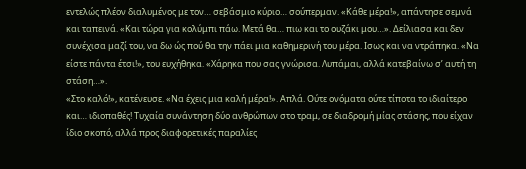εντελώς πλέον διαλυμένος με τον… σεβάσμιο κύριο… σούπερμαν. «Κάθε μέρα!», απάντησε σεμνά και ταπεινά. «Και τώρα για κολύμπι πάω. Μετά θα… πιω και το ουζάκι μου…». Δείλιασα και δεν συνέχισα μαζί του, να δω ώς πού θα την πάει μια καθημερινή του μέρα. Ισως και να ντράπηκα. «Να είστε πάντα έτσι!», του ευχήθηκα. «Χάρηκα που σας γνώρισα. Λυπάμαι, αλλά κατεβαίνω σ’ αυτή τη στάση…».
«Στο καλό!», κατένευσε. «Να έχεις μια καλή μέρα!». Απλά. Ούτε ονόματα ούτε τίποτα το ιδιαίτερο και… ιδιοπαθές! Τυχαία συνάντηση δύο ανθρώπων στο τραμ, σε διαδρομή μίας στάσης, που είχαν ίδιο σκοπό, αλλά προς διαφορετικές παραλίες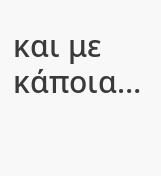και με κάποια…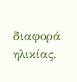διαφορά ηλικίας.